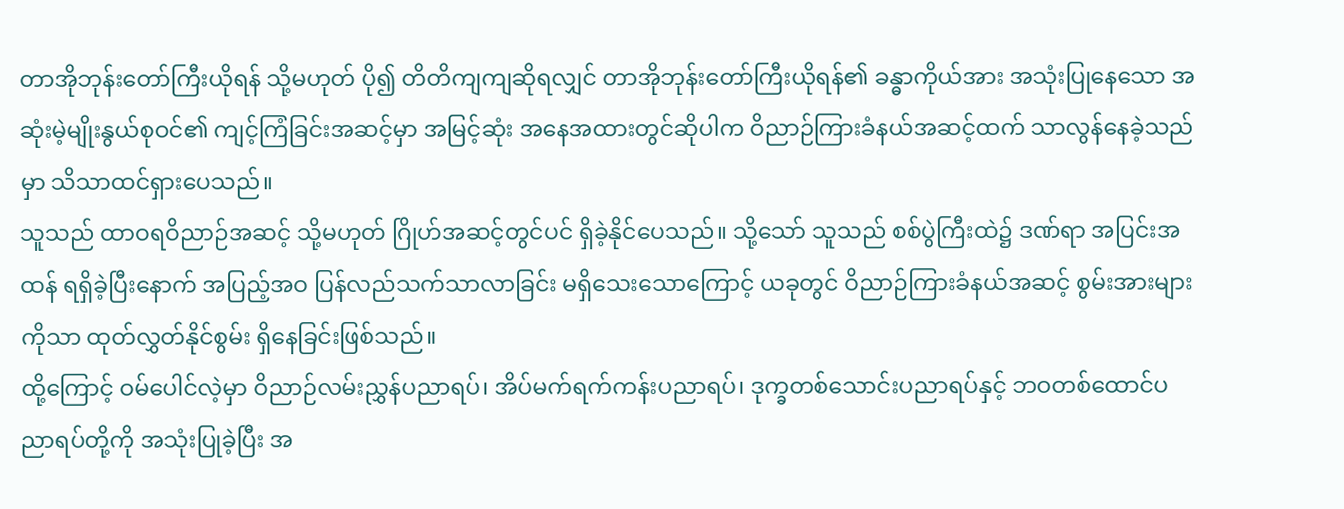တာအိုဘုန်းတော်ကြီးယိုရန် သို့မဟုတ် ပို၍ တိတိကျကျဆိုရလျှင် တာအိုဘုန်းတော်ကြီးယိုရန်၏ ခန္ဓာကိုယ်အား အသုံးပြုနေသော အဆုံးမဲ့မျိုးနွယ်စုဝင်၏ ကျင့်ကြံခြင်းအဆင့်မှာ အမြင့်ဆုံး အနေအထားတွင်ဆိုပါက ဝိညာဉ်ကြားခံနယ်အဆင့်ထက် သာလွန်နေခဲ့သည်မှာ သိသာထင်ရှားပေသည်။
သူသည် ထာဝရဝိညာဉ်အဆင့် သို့မဟုတ် ဂြိုဟ်အဆင့်တွင်ပင် ရှိခဲ့နိုင်ပေသည်။ သို့သော် သူသည် စစ်ပွဲကြီးထဲ၌ ဒဏ်ရာ အပြင်းအထန် ရရှိခဲ့ပြီးနောက် အပြည့်အဝ ပြန်လည်သက်သာလာခြင်း မရှိသေးသောကြောင့် ယခုတွင် ဝိညာဉ်ကြားခံနယ်အဆင့် စွမ်းအားများကိုသာ ထုတ်လွှတ်နိုင်စွမ်း ရှိနေခြင်းဖြစ်သည်။
ထို့ကြောင့် ဝမ်ပေါင်လဲ့မှာ ဝိညာဉ်လမ်းညွှန်ပညာရပ်၊ အိပ်မက်ရက်ကန်းပညာရပ်၊ ဒုက္ခတစ်သောင်းပညာရပ်နှင့် ဘဝတစ်ထောင်ပညာရပ်တို့ကို အသုံးပြုခဲ့ပြီး အ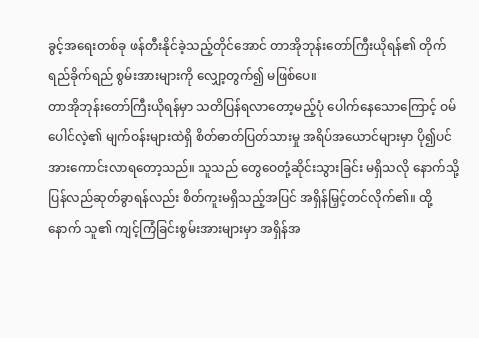ခွင့်အရေးတစ်ခု ဖန်တီးနိုင်ခဲ့သည့်တိုင်အောင် တာအိုဘုန်းတော်ကြီးယိုရန်၏ တိုက်ရည်ခိုက်ရည် စွမ်းအားများကို လျှော့တွက်၍ မဖြစ်ပေ။
တာအိုဘုန်းတော်ကြီးယိုရန်မှာ သတိပြန်ရလာတော့မည့်ပုံ ပေါက်နေသောကြောင့် ဝမ်ပေါင်လဲ့၏ မျက်ဝန်းများထဲရှိ စိတ်ဓာတ်ပြတ်သားမှု အရိပ်အယောင်များမှာ ပို၍ပင် အားကောင်းလာရတော့သည်။ သူသည် တွေဝေတုံ့ဆိုင်းသွားခြင်း မရှိသလို နောက်သို့ ပြန်လည်ဆုတ်ခွာရန်လည်း စိတ်ကူးမရှိသည့်အပြင် အရှိန်မြှင့်တင်လိုက်၏။ ထို့နောက် သူ၏ ကျင့်ကြံခြင်းစွမ်းအားများမှာ အရှိန်အ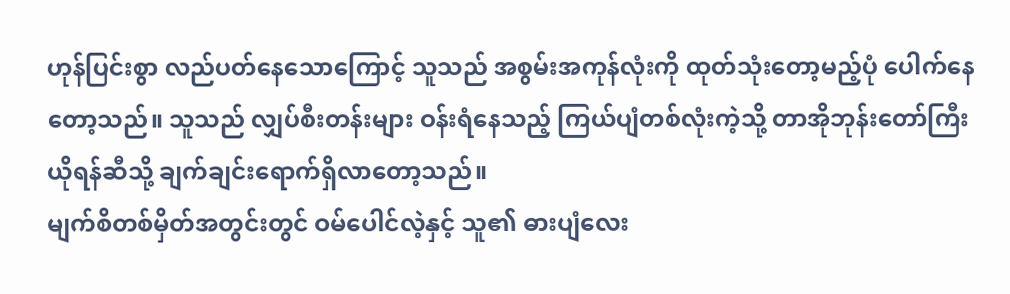ဟုန်ပြင်းစွာ လည်ပတ်နေသောကြောင့် သူသည် အစွမ်းအကုန်လုံးကို ထုတ်သုံးတော့မည့်ပုံ ပေါက်နေတော့သည်။ သူသည် လျှပ်စီးတန်းများ ဝန်းရံနေသည့် ကြယ်ပျံတစ်လုံးကဲ့သို့ တာအိုဘုန်းတော်ကြီးယိုရန်ဆီသို့ ချက်ချင်းရောက်ရှိလာတော့သည်။
မျက်စိတစ်မှိတ်အတွင်းတွင် ဝမ်ပေါင်လဲ့နှင့် သူ၏ ဓားပျံလေး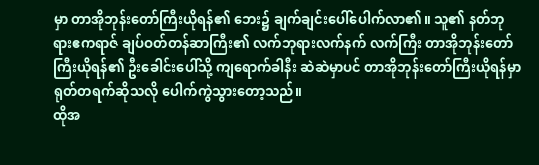မှာ တာအိုဘုန်းတော်ကြီးယိုရန်၏ ဘေး၌ ချက်ချင်းပေါ်ပေါက်လာ၏။ သူ၏ နတ်ဘုရားဧကရာဇ် ချပ်ဝတ်တန်ဆာကြီး၏ လက်ဘုရားလက်နက် လက်ကြီး တာအိုဘုန်းတော်ကြီးယိုရန်၏ ဦးခေါင်းပေါ်သို့ ကျရောက်ခါနီး ဆဲဆဲမှာပင် တာအိုဘုန်းတော်ကြီးယိုရန်မှာ ရုတ်တရက်ဆိုသလို ပေါက်ကွဲသွားတော့သည်။
ထိုအ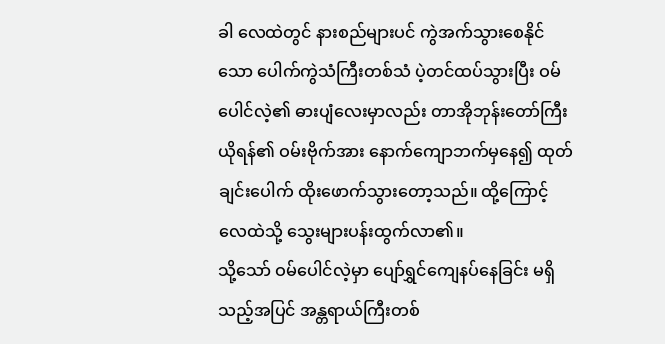ခါ လေထဲတွင် နားစည်များပင် ကွဲအက်သွားစေနိုင်သော ပေါက်ကွဲသံကြီးတစ်သံ ပဲ့တင်ထပ်သွားပြီး ဝမ်ပေါင်လဲ့၏ ဓားပျံလေးမှာလည်း တာအိုဘုန်းတော်ကြီးယိုရန်၏ ဝမ်းဗိုက်အား နောက်ကျောဘက်မှနေ၍ ထုတ်ချင်းပေါက် ထိုးဖောက်သွားတော့သည်။ ထို့ကြောင့် လေထဲသို့ သွေးများပန်းထွက်လာ၏။
သို့သော် ဝမ်ပေါင်လဲ့မှာ ပျော်ရွှင်ကျေနပ်နေခြင်း မရှိသည့်အပြင် အန္တရာယ်ကြီးတစ်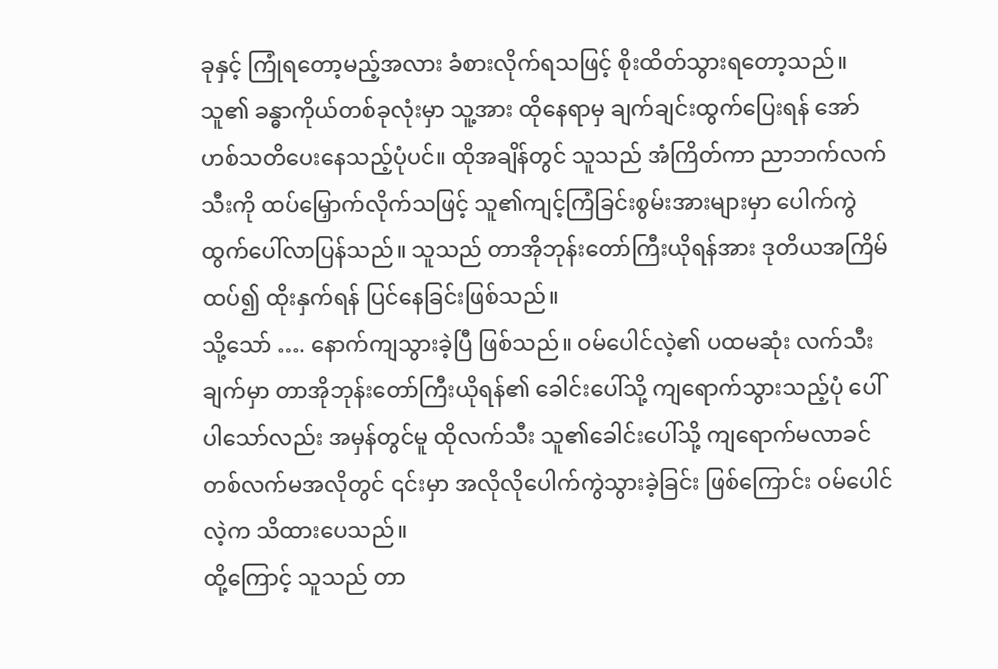ခုနှင့် ကြုံရတော့မည့်အလား ခံစားလိုက်ရသဖြင့် စိုးထိတ်သွားရတော့သည်။ သူ၏ ခန္ဓာကိုယ်တစ်ခုလုံးမှာ သူ့အား ထိုနေရာမှ ချက်ချင်းထွက်ပြေးရန် အော်ဟစ်သတိပေးနေသည့်ပုံပင်။ ထိုအချိန်တွင် သူသည် အံကြိတ်ကာ ညာဘက်လက်သီးကို ထပ်မြှောက်လိုက်သဖြင့် သူ၏ကျင့်ကြံခြင်းစွမ်းအားများမှာ ပေါက်ကွဲထွက်ပေါ်လာပြန်သည်။ သူသည် တာအိုဘုန်းတော်ကြီးယိုရန်အား ဒုတိယအကြိမ်ထပ်၍ ထိုးနှက်ရန် ပြင်နေခြင်းဖြစ်သည်။
သို့သော် …. နောက်ကျသွားခဲ့ပြီ ဖြစ်သည်။ ဝမ်ပေါင်လဲ့၏ ပထမဆုံး လက်သီးချက်မှာ တာအိုဘုန်းတော်ကြီးယိုရန်၏ ခေါင်းပေါ်သို့ ကျရောက်သွားသည့်ပုံ ပေါ်ပါသော်လည်း အမှန်တွင်မူ ထိုလက်သီး သူ၏ခေါင်းပေါ်သို့ ကျရောက်မလာခင် တစ်လက်မအလိုတွင် ၎င်းမှာ အလိုလိုပေါက်ကွဲသွားခဲ့ခြင်း ဖြစ်ကြောင်း ဝမ်ပေါင်လဲ့က သိထားပေသည်။
ထို့ကြောင့် သူသည် တာ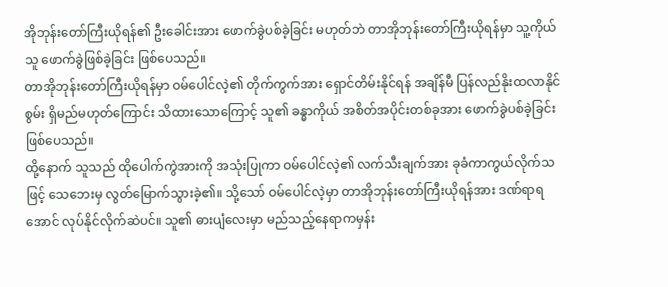အိုဘုန်းတော်ကြီးယိုရန်၏ ဦးခေါင်းအား ဖောက်ခွဲပစ်ခဲ့ခြင်း မဟုတ်ဘဲ တာအိုဘုန်းတော်ကြီးယိုရန်မှာ သူ့ကိုယ်သူ ဖောက်ခွဲဖြစ်ခဲ့ခြင်း ဖြစ်ပေသည်။
တာအိုဘုန်းတော်ကြီးယိုရန်မှာ ဝမ်ပေါင်လဲ့၏ တိုက်ကွက်အား ရှောင်တိမ်းနိုင်ရန် အချိန်မီ ပြန်လည်နိုးထလာနိုင်စွမ်း ရှိမည်မဟုတ်ကြောင်း သိထားသောကြောင့် သူ၏ ခန္ဓာကိုယ် အစိတ်အပိုင်းတစ်ခုအား ဖောက်ခွဲပစ်ခဲ့ခြင်း ဖြစ်ပေသည်။
ထို့နောက် သူသည် ထိုပေါက်ကွဲအားကို အသုံးပြုကာ ဝမ်ပေါင်လဲ့၏ လက်သီးချက်အား ခုခံကာကွယ်လိုက်သဖြင့် သေဘေးမှ လွတ်မြောက်သွားခဲ့၏။ သို့သော် ဝမ်ပေါင်လဲ့မှာ တာအိုဘုန်းတော်ကြီးယိုရန်အား ဒဏ်ရာရအောင် လုပ်နိုင်လိုက်ဆဲပင်။ သူ၏ ဓားပျံလေးမှာ မည်သည့်နေရာကမှန်း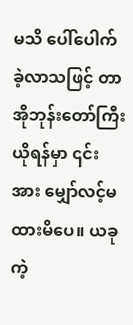မသိ ပေါ်ပေါက်ခဲ့လာသဖြင့် တာအိုဘုန်းတော်ကြီးယိုရန်မှာ ၎င်းအား မျှော်လင့်မထားမိပေ။ ယခုကဲ့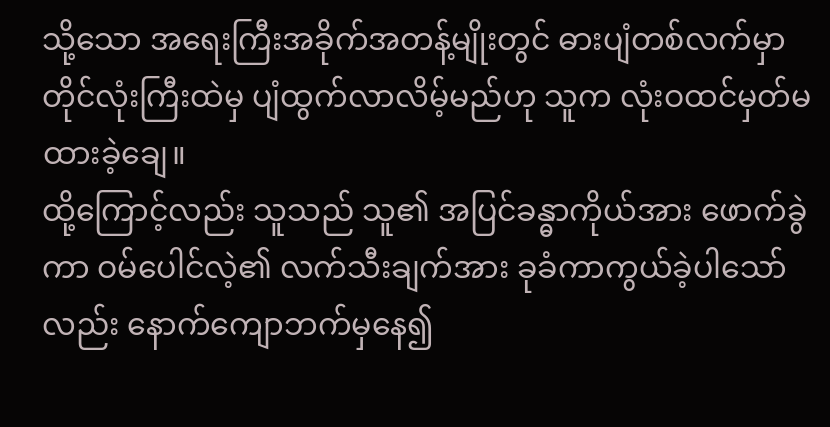သို့သော အရေးကြီးအခိုက်အတန့်မျိုးတွင် ဓားပျံတစ်လက်မှာ တိုင်လုံးကြီးထဲမှ ပျံထွက်လာလိမ့်မည်ဟု သူက လုံးဝထင်မှတ်မထားခဲ့ချေ။
ထို့ကြောင့်လည်း သူသည် သူ၏ အပြင်ခန္ဓာကိုယ်အား ဖောက်ခွဲကာ ဝမ်ပေါင်လဲ့၏ လက်သီးချက်အား ခုခံကာကွယ်ခဲ့ပါသော်လည်း နောက်ကျောဘက်မှနေ၍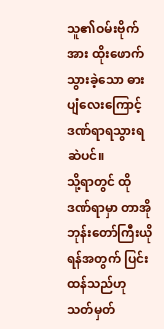သူ၏ဝမ်းဗိုက်အား ထိုးဖောက်သွားခဲ့သော ဓားပျံလေးကြောင့် ဒဏ်ရာရသွားရဆဲပင်။
သို့ရာတွင် ထိုဒဏ်ရာမှာ တာအိုဘုန်းတော်ကြီးယိုရန်အတွက် ပြင်းထန်သည်ဟု သတ်မှတ်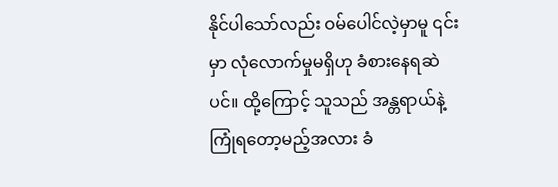နိုင်ပါသော်လည်း ဝမ်ပေါင်လဲ့မှာမူ ၎င်းမှာ လုံလောက်မှုမရှိဟု ခံစားနေရဆဲပင်။ ထို့ကြောင့် သူသည် အန္တရာယ်နဲ့ကြုံရတော့မည့်အလား ခံ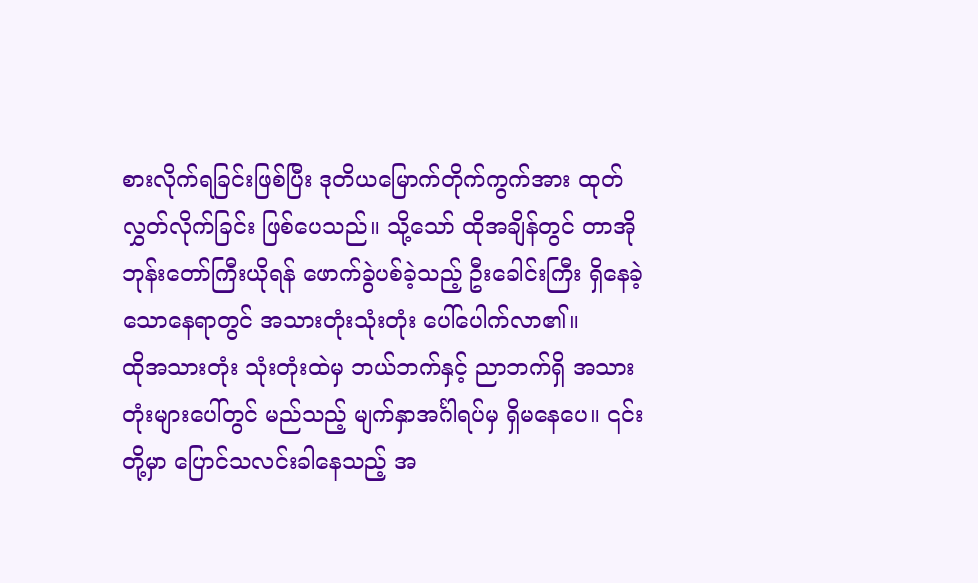စားလိုက်ရခြင်းဖြစ်ပြီး ဒုတိယမြောက်တိုက်ကွက်အား ထုတ်လွှတ်လိုက်ခြင်း ဖြစ်ပေသည်။ သို့သော် ထိုအချိန်တွင် တာအိုဘုန်းတော်ကြီးယိုရန် ဖောက်ခွဲပစ်ခဲ့သည့် ဦးခေါင်းကြီး ရှိနေခဲ့သောနေရာတွင် အသားတုံးသုံးတုံး ပေါ်ပေါက်လာ၏။
ထိုအသားတုံး သုံးတုံးထဲမှ ဘယ်ဘက်နှင့် ညာဘက်ရှိ အသားတုံးများပေါ်တွင် မည်သည့် မျက်နှာအင်္ဂါရပ်မှ ရှိမနေပေ။ ၎င်းတို့မှာ ပြောင်သလင်းခါနေသည့် အ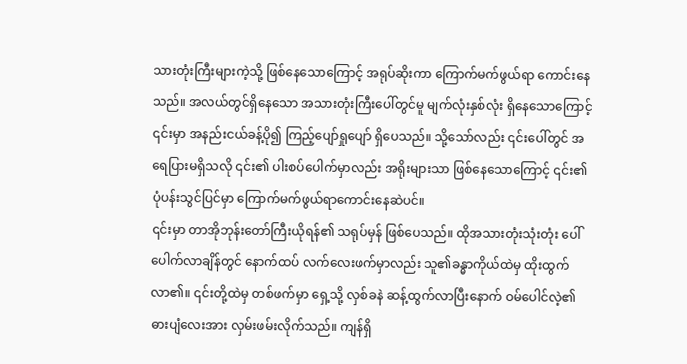သားတုံးကြီးများကဲ့သို့ ဖြစ်နေသောကြောင့် အရုပ်ဆိုးကာ ကြောက်မက်ဖွယ်ရာ ကောင်းနေသည်။ အလယ်တွင်ရှိနေသော အသားတုံးကြီးပေါ်တွင်မူ မျက်လုံးနှစ်လုံး ရှိနေသောကြောင့် ၎င်းမှာ အနည်းငယ်ခန့်ပို၍ ကြည့်ပျော်ရှုပျော် ရှိပေသည်။ သို့သော်လည်း ၎င်းပေါ်တွင် အရေပြားမရှိသလို ၎င်း၏ ပါးစပ်ပေါက်မှာလည်း အရိုးများသာ ဖြစ်နေသောကြောင့် ၎င်း၏ ပုံပန်းသွင်ပြင်မှာ ကြောက်မက်ဖွယ်ရာကောင်းနေဆဲပင်။
၎င်းမှာ တာအိုဘုန်းတော်ကြီးယိုရန်၏ သရုပ်မှန် ဖြစ်ပေသည်။ ထိုအသားတုံးသုံးတုံး ပေါ်ပေါက်လာချိန်တွင် နောက်ထပ် လက်လေးဖက်မှာလည်း သူ၏ခန္ဓာကိုယ်ထဲမှ ထိုးထွက်လာ၏။ ၎င်းတို့ထဲမှ တစ်ဖက်မှာ ရှေ့သို့ လှစ်ခနဲ ဆန့်ထွက်လာပြီးနောက် ဝမ်ပေါင်လဲ့၏ ဓားပျံလေးအား လှမ်းဖမ်းလိုက်သည်။ ကျန်ရှိ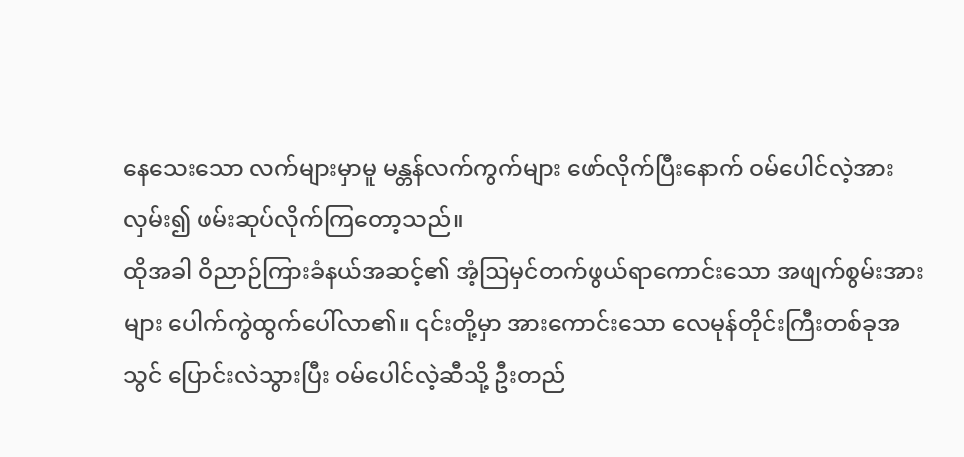နေသေးသော လက်များမှာမူ မန္တန်လက်ကွက်များ ဖော်လိုက်ပြီးနောက် ဝမ်ပေါင်လဲ့အား လှမ်း၍ ဖမ်းဆုပ်လိုက်ကြတော့သည်။
ထိုအခါ ဝိညာဉ်ကြားခံနယ်အဆင့်၏ အံ့ဩမှင်တက်ဖွယ်ရာကောင်းသော အဖျက်စွမ်းအားများ ပေါက်ကွဲထွက်ပေါ်လာ၏။ ၎င်းတို့မှာ အားကောင်းသော လေမုန်တိုင်းကြီးတစ်ခုအသွင် ပြောင်းလဲသွားပြီး ဝမ်ပေါင်လဲ့ဆီသို့ ဦးတည်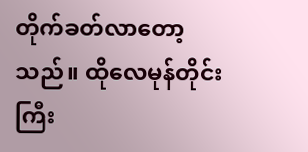တိုက်ခတ်လာတော့သည်။ ထိုလေမုန်တိုင်းကြီး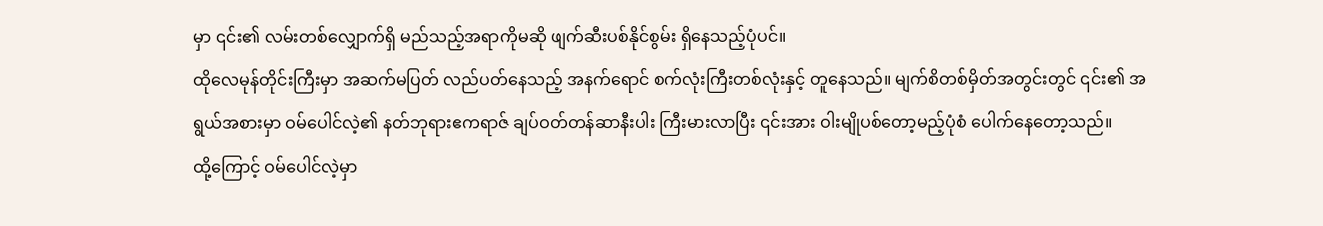မှာ ၎င်း၏ လမ်းတစ်လျှောက်ရှိ မည်သည့်အရာကိုမဆို ဖျက်ဆီးပစ်နိုင်စွမ်း ရှိနေသည့်ပုံပင်။
ထိုလေမုန်တိုင်းကြီးမှာ အဆက်မပြတ် လည်ပတ်နေသည့် အနက်ရောင် စက်လုံးကြီးတစ်လုံးနှင့် တူနေသည်။ မျက်စိတစ်မှိတ်အတွင်းတွင် ၎င်း၏ အရွယ်အစားမှာ ဝမ်ပေါင်လဲ့၏ နတ်ဘုရားဧကရာဇ် ချပ်ဝတ်တန်ဆာနီးပါး ကြီးမားလာပြီး ၎င်းအား ဝါးမျိုပစ်တော့မည့်ပုံစံ ပေါက်နေတော့သည်။
ထို့ကြောင့် ဝမ်ပေါင်လဲ့မှာ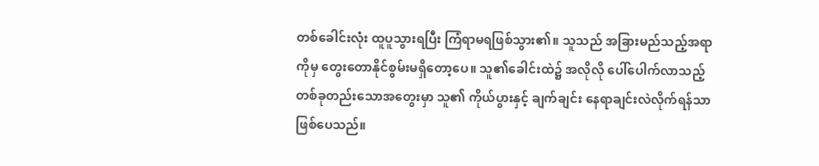တစ်ခေါင်းလုံး ထူပူသွားရပြီး ကြံရာမရဖြစ်သွား၏။ သူသည် အခြားမည်သည့်အရာကိုမှ တွေးတောနိုင်စွမ်းမရှိတော့ပေ။ သူ၏ခေါင်းထဲ၌ အလိုလို ပေါ်ပေါက်လာသည့် တစ်ခုတည်းသောအတွေးမှာ သူ၏ ကိုယ်ပွားနှင့် ချက်ချင်း နေရာချင်းလဲလိုက်ရန်သာ ဖြစ်ပေသည်။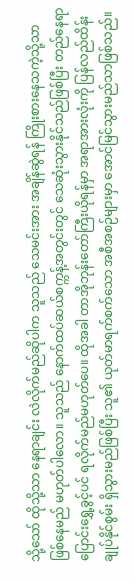သို့သော် ထိုသို့သာ နေရာချင်း လဲလိုက်မည်ဆိုပါက သူသည် သေမင်းအား အချိန်ဆွဲရန် ကြိုးစားနေသကဲ့သို့သာ ဖြစ်နေမည် မဟုတ်ပါလော။ သူသည် နောက်ထပ်ဆယ်စက္ကန့်အတွင်းတွင် သေဆုံးသွားနိုင်သည်ဖြစ်ပြီး တည်နေရာပြောင်းရွှေ့ခွင့်ပင် ရလိုက်မည်မဟုတ်ပေ။ ထိုအခါ တာအိုဘုန်းတော်ကြီးယိုရန်မှာ အရာအားလုံးကို ပြန်လည်ထိန်းချုပ်နိုင်စွမ်း ရှိသွားမည်ဖြစ်ပြီး သူ၏ ယုတ်မာရက်စက်သော အစီအစဉ်များမှာ အောင်မြင်သွားမည်သာဖြစ်သည်။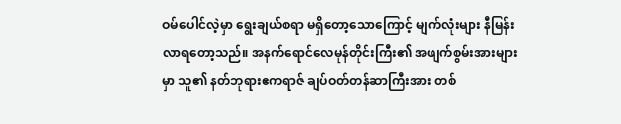ဝမ်ပေါင်လဲ့မှာ ရွေးချယ်စရာ မရှိတော့သောကြောင့် မျက်လုံးများ နီမြန်းလာရတော့သည်။ အနက်ရောင်လေမုန်တိုင်းကြီး၏ အဖျက်စွမ်းအားများမှာ သူ၏ နတ်ဘုရားဧကရာဇ် ချပ်ဝတ်တန်ဆာကြီးအား တစ်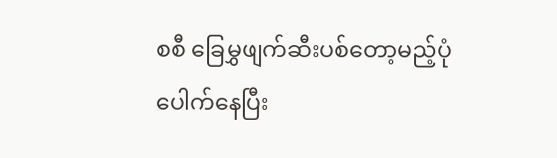စစီ ခြေမွှဖျက်ဆီးပစ်တော့မည့်ပုံ ပေါက်နေပြီး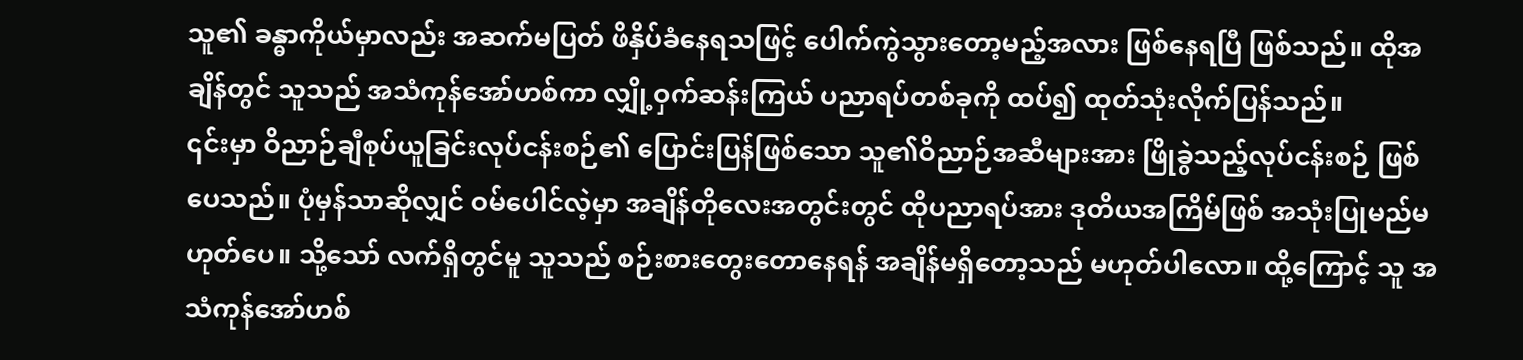သူ၏ ခန္ဓာကိုယ်မှာလည်း အဆက်မပြတ် ဖိနှိပ်ခံနေရသဖြင့် ပေါက်ကွဲသွားတော့မည့်အလား ဖြစ်နေရပြီ ဖြစ်သည်။ ထိုအချိန်တွင် သူသည် အသံကုန်အော်ဟစ်ကာ လျှို့ဝှက်ဆန်းကြယ် ပညာရပ်တစ်ခုကို ထပ်၍ ထုတ်သုံးလိုက်ပြန်သည်။
၎င်းမှာ ဝိညာဉ်ချီစုပ်ယူခြင်းလုပ်ငန်းစဉ်၏ ပြောင်းပြန်ဖြစ်သော သူ၏ဝိညာဉ်အဆီများအား ဖြိုခွဲသည့်လုပ်ငန်းစဉ် ဖြစ်ပေသည်။ ပုံမှန်သာဆိုလျှင် ဝမ်ပေါင်လဲ့မှာ အချိန်တိုလေးအတွင်းတွင် ထိုပညာရပ်အား ဒုတိယအကြိမ်ဖြစ် အသုံးပြုမည်မဟုတ်ပေ။ သို့သော် လက်ရှိတွင်မူ သူသည် စဉ်းစားတွေးတောနေရန် အချိန်မရှိတော့သည် မဟုတ်ပါလော။ ထို့ကြောင့် သူ အသံကုန်အော်ဟစ်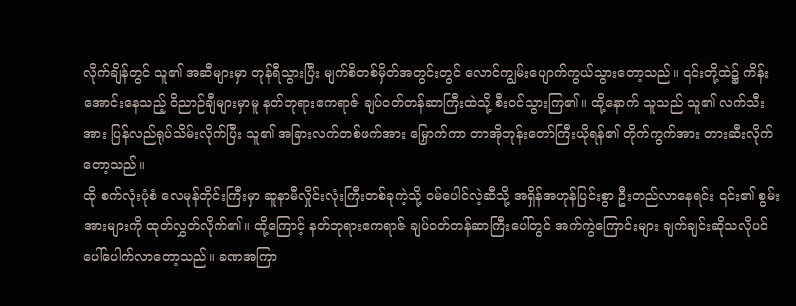လိုက်ချိန်တွင် သူ၏ အဆီများမှာ တုန်ရီသွားပြီး မျက်စိတစ်မှိတ်အတွင်းတွင် လောင်ကျွမ်းပျောက်ကွယ်သွားတော့သည်။ ၎င်းတို့ထဲ၌ ကိန်းအောင်းနေသည့် ဝိညာဉ်ချီများမှာမူ နတ်ဘုရားဧကရာဇ် ချပ်ဝတ်တန်ဆာကြီးထဲသို့ စီးဝင်သွားကြ၏။ ထို့နောက် သူသည် သူ၏ လက်သီးအား ပြန်လည်ရုပ်သိမ်းလိုက်ပြီး သူ၏ အခြားလက်တစ်ဖက်အား မြှောက်ကာ တာအိုဘုန်းတော်ကြီးယိုရန်၏ တိုက်ကွက်အား တားဆီးလိုက်တော့သည်။
ထို စက်လုံးပုံစံ လေမုန်တိုင်းကြီးမှာ ဆူနာမီလှိုင်းလုံးကြီးတစ်ခုကဲ့သို့ ဝမ်ပေါင်လဲ့ဆီသို့ အရှိန်အဟုန်ပြင်းစွာ ဦးတည်လာနေရင်း ၎င်း၏ စွမ်းအားများကို ထုတ်လွှတ်လိုက်၏။ ထို့ကြောင့် နတ်ဘုရားဧကရာဇ် ချပ်ဝတ်တန်ဆာကြီးပေါ်တွင် အက်ကွဲကြောင်းများ ချက်ချင်းဆိုသလိုပင် ပေါ်ပေါက်လာတော့သည်။ ခဏအကြာ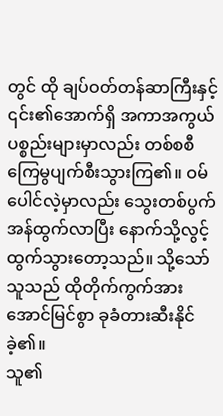တွင် ထို ချပ်ဝတ်တန်ဆာကြီးနှင့် ၎င်း၏အောက်ရှိ အကာအကွယ်ပစ္စည်းများမှာလည်း တစ်စစီ ကြေမွပျက်စီးသွားကြ၏။ ဝမ်ပေါင်လဲ့မှာလည်း သွေးတစ်ပွက် အန်ထွက်လာပြီး နောက်သို့လွင့်ထွက်သွားတော့သည်။ သို့သော် သူသည် ထိုတိုက်ကွက်အား အောင်မြင်စွာ ခုခံတားဆီးနိုင်ခဲ့၏။
သူ၏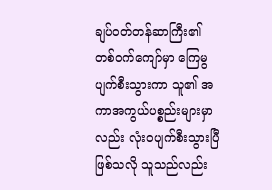ချပ်ဝတ်တန်ဆာကြီး၏ တစ်ဝက်ကျော်မှာ ကြေမွပျက်စီးသွားကာ သူ၏ အကာအကွယ်ပစ္စည်းများမှာလည်း လုံးဝပျက်စီးသွားပြီဖြစ်သလို သူသည်လည်း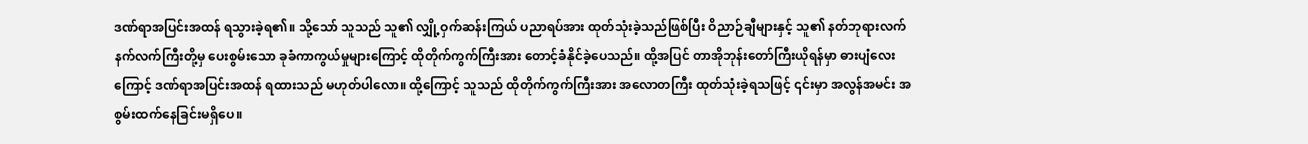ဒဏ်ရာအပြင်းအထန် ရသွားခဲ့ရ၏။ သို့သော် သူသည် သူ၏ လျှို့ဝှက်ဆန်းကြယ် ပညာရပ်အား ထုတ်သုံးခဲ့သည်ဖြစ်ပြီး ဝိညာဉ်ချီများနှင့် သူ၏ နတ်ဘုရားလက်နက်လက်ကြီးတို့မှ ပေးစွမ်းသော ခုခံကာကွယ်မှုများကြောင့် ထိုတိုက်ကွက်ကြီးအား တောင့်ခံနိုင်ခဲ့ပေသည်။ ထို့အပြင် တာအိုဘုန်းတော်ကြီးယိုရန်မှာ ဓားပျံလေးကြောင့် ဒဏ်ရာအပြင်းအထန် ရထားသည် မဟုတ်ပါလော။ ထို့ကြောင့် သူသည် ထိုတိုက်ကွက်ကြီးအား အလောတကြီး ထုတ်သုံးခဲ့ရသဖြင့် ၎င်းမှာ အလွန်အမင်း အစွမ်းထက်နေခြင်းမရှိပေ။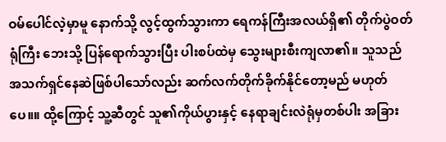ဝမ်ပေါင်လဲ့မှာမူ နောက်သို့ လွင့်ထွက်သွားကာ ရေကန်ကြီးအလယ်ရှိ၏ တိုက်ပွဲဝတ်ရုံကြီး ဘေးသို့ ပြန်ရောက်သွားပြီး ပါးစပ်ထဲမှ သွေးများစီးကျလာ၏။ သူသည် အသက်ရှင်နေဆဲဖြစ်ပါသော်လည်း ဆက်လက်တိုက်ခိုက်နိုင်တော့မည် မဟုတ်ပေ။။ ထို့ကြောင့် သူ့ဆီတွင် သူ၏ကိုယ်ပွားနှင့် နေရာချင်းလဲရုံမှတစ်ပါး အခြား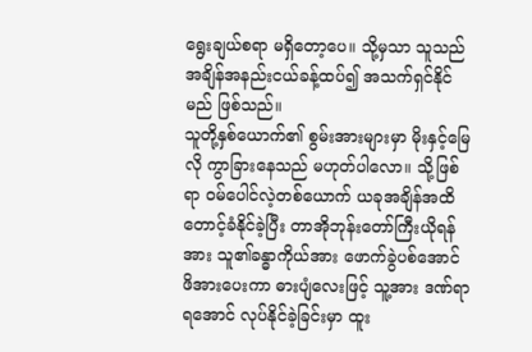ရွေးချယ်စရာ မရှိတော့ပေ။ သို့မှသာ သူသည် အချိန်အနည်းငယ်ခန့်ထပ်၍ အသက်ရှင်နိုင်မည် ဖြစ်သည်။
သူတို့နှစ်ယောက်၏ စွမ်းအားများမှာ မိုးနှင့်မြေလို ကွာခြားနေသည် မဟုတ်ပါလော။ သို့ဖြစ်ရာ ဝမ်ပေါင်လဲ့တစ်ယောက် ယခုအချိန်အထိ တောင့်ခံနိုင်ခဲ့ပြီး တာအိုဘုန်းတော်ကြီးယိုရန်အား သူ၏ခန္ဓာကိုယ်အား ဖောက်ခွဲပစ်အောင် ဖိအားပေးကာ ဓားပျံလေးဖြင့် သူ့အား ဒဏ်ရာရအောင် လုပ်နိုင်ခဲ့ခြင်းမှာ ထူး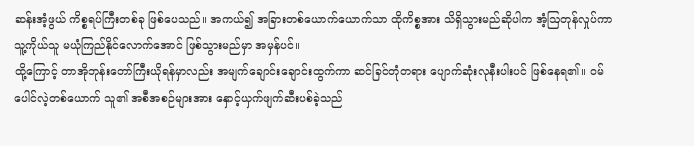ဆန်းအံ့ဖွယ် ကိစ္စရပ်ကြီးတစ်ခု ဖြစ်ပေသည်။ အကယ်၍ အခြားတစ်ယောက်ယောက်သာ ထိုကိစ္စအား သိရှိသွားမည်ဆိုပါက အံ့ဩတုန်လှုပ်ကာ သူ့ကိုယ်သူ မယုံကြည်နိုင်လောက်အောင် ဖြစ်သွားမည်မှာ အမှန်ပင်။
ထို့ကြောင့် တာအိုဘုန်းတော်ကြီးယိုရန်မှာလည်း အမျက်ချောင်းချောင်းထွက်ကာ ဆင်ခြင်တုံတရား ပျောက်ဆုံးလုနီးပါးပင် ဖြစ်နေရ၏။ ဝမ်ပေါင်လဲ့တစ်ယောက် သူ၏ အစီအစဉ်များအား နှောင့်ယှက်ဖျက်ဆီးပစ်ခဲ့သည်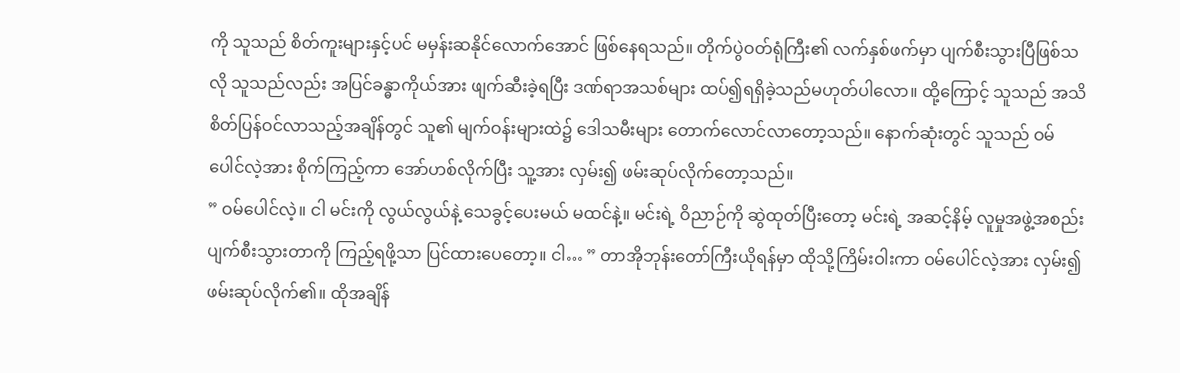ကို သူသည် စိတ်ကူးများနှင့်ပင် မမှန်းဆနိုင်လောက်အောင် ဖြစ်နေရသည်။ တိုက်ပွဲဝတ်ရုံကြီး၏ လက်နှစ်ဖက်မှာ ပျက်စီးသွားပြီဖြစ်သလို သူသည်လည်း အပြင်ခန္ဓာကိုယ်အား ဖျက်ဆီးခဲ့ရပြီး ဒဏ်ရာအသစ်များ ထပ်၍ရရှိခဲ့သည်မဟုတ်ပါလော။ ထို့ကြောင့် သူသည် အသိစိတ်ပြန်ဝင်လာသည့်အချိန်တွင် သူ၏ မျက်ဝန်းများထဲ၌ ဒေါသမီးများ တောက်လောင်လာတော့သည်။ နောက်ဆုံးတွင် သူသည် ဝမ်ပေါင်လဲ့အား စိုက်ကြည့်ကာ အော်ဟစ်လိုက်ပြီး သူ့အား လှမ်း၍ ဖမ်းဆုပ်လိုက်တော့သည်။
” ဝမ်ပေါင်လဲ့။ ငါ မင်းကို လွယ်လွယ်နဲ့ သေခွင့်ပေးမယ် မထင်နဲ့။ မင်းရဲ့ ဝိညာဉ်ကို ဆွဲထုတ်ပြီးတော့ မင်းရဲ့ အဆင့်နိမ့် လူမှုအဖွဲ့အစည်း ပျက်စီးသွားတာကို ကြည့်ရဖို့သာ ပြင်ထားပေတော့။ ငါ… ” တာအိုဘုန်းတော်ကြီးယိုရန်မှာ ထိုသို့ကြိမ်းဝါးကာ ဝမ်ပေါင်လဲ့အား လှမ်း၍ ဖမ်းဆုပ်လိုက်၏။ ထိုအချိန်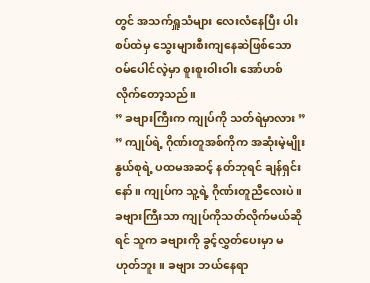တွင် အသက်ရှူသံများ လေးလံနေပြီး ပါးစပ်ထဲမှ သွေးများစီးကျနေဆဲဖြစ်သော ဝမ်ပေါင်လဲ့မှာ စူးစူးဝါးဝါး အော်ဟစ်လိုက်တော့သည်။
” ခဗျားကြီးက ကျုပ်ကို သတ်ရဲမှာလား ”
” ကျုပ်ရဲ့ ဂိုဏ်းတူအစ်ကိုက အဆုံးမဲ့မျိုးနွယ်စုရဲ့ ပထမအဆင့် နတ်ဘုရင် ချန်ရှင်းနော်။ ကျုပ်က သူ့ရဲ့ ဂိုဏ်းတူညီလေးပဲ။ ခဗျားကြီးသာ ကျုပ်ကိုသတ်လိုက်မယ်ဆိုရင် သူက ခဗျားကို ခွင့်လွှတ်ပေးမှာ မဟုတ်ဘူး။ ခဗျား ဘယ်နေရာ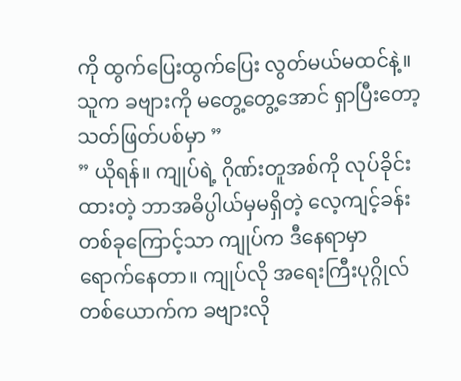ကို ထွက်ပြေးထွက်ပြေး လွတ်မယ်မထင်နဲ့။ သူက ခဗျားကို မတွေ့တွေ့အောင် ရှာပြီးတော့ သတ်ဖြတ်ပစ်မှာ ”
” ယိုရန်။ ကျုပ်ရဲ့ ဂိုဏ်းတူအစ်ကို လုပ်ခိုင်းထားတဲ့ ဘာအဓိပ္ပါယ်မှမရှိတဲ့ လေ့ကျင့်ခန်းတစ်ခုကြောင့်သာ ကျုပ်က ဒီနေရာမှာ ရောက်နေတာ။ ကျုပ်လို အရေးကြီးပုဂ္ဂိုလ်တစ်ယောက်က ခဗျားလို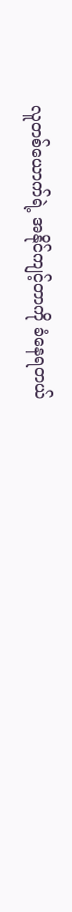လူတစ်ယောက်ရဲ့ အနိုင်ကျင့်တာကို ခံနေရတယ်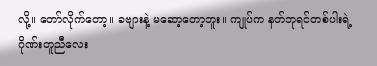လို့။ တော်လိုက်တော့။ ခဗျားနဲ့ မဆော့တော့ဘူး။ ကျုပ်က နတ်ဘုရင်တစ်ပါးရဲ့ ဂိုဏ်းတူညီလေး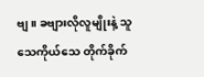ဗျ။ ခဗျားလိုလူမျိုးနဲ့ သူသေကိုယ်သေ တိုက်ခိုက်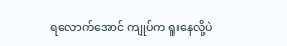ရလောက်အောင် ကျုပ်က ရူးနေလို့ပဲ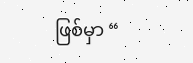ဖြစ်မှာ “